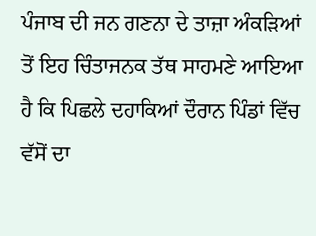ਪੰਜਾਬ ਦੀ ਜਨ ਗਣਨਾ ਦੇ ਤਾਜ਼ਾ ਅੰਕੜਿਆਂ ਤੋਂ ਇਹ ਚਿੰਤਾਜਨਕ ਤੱਥ ਸਾਹਮਣੇ ਆਇਆ ਹੈ ਕਿ ਪਿਛਲੇ ਦਹਾਕਿਆਂ ਦੌਰਾਨ ਪਿੰਡਾਂ ਵਿੱਚ ਵੱਸੋਂ ਦਾ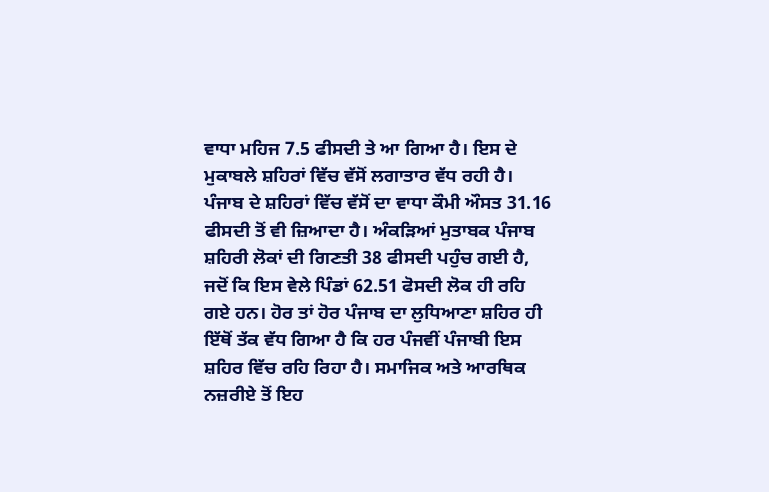ਵਾਧਾ ਮਹਿਜ 7.5 ਫੀਸਦੀ ਤੇ ਆ ਗਿਆ ਹੈ। ਇਸ ਦੇ ਮੁਕਾਬਲੇ ਸ਼ਹਿਰਾਂ ਵਿੱਚ ਵੱਸੋਂ ਲਗਾਤਾਰ ਵੱਧ ਰਹੀ ਹੈ। ਪੰਜਾਬ ਦੇ ਸ਼ਹਿਰਾਂ ਵਿੱਚ ਵੱਸੋਂ ਦਾ ਵਾਧਾ ਕੌਮੀ ਔਸਤ 31.16 ਫੀਸਦੀ ਤੋਂ ਵੀ ਜ਼ਿਆਦਾ ਹੈ। ਅੰਕੜਿਆਂ ਮੁਤਾਬਕ ਪੰਜਾਬ ਸ਼ਹਿਰੀ ਲੋਕਾਂ ਦੀ ਗਿਣਤੀ 38 ਫੀਸਦੀ ਪਹੁੰਚ ਗਈ ਹੈ, ਜਦੋਂ ਕਿ ਇਸ ਵੇਲੇ ਪਿੰਡਾਂ 62.51 ਫੋਸਦੀ ਲੋਕ ਹੀ ਰਹਿ ਗਏ ਹਨ। ਹੋਰ ਤਾਂ ਹੋਰ ਪੰਜਾਬ ਦਾ ਲੁਧਿਆਣਾ ਸ਼ਹਿਰ ਹੀ ਇੱਥੋਂ ਤੱਕ ਵੱਧ ਗਿਆ ਹੈ ਕਿ ਹਰ ਪੰਜਵੀਂ ਪੰਜਾਬੀ ਇਸ ਸ਼ਹਿਰ ਵਿੱਚ ਰਹਿ ਰਿਹਾ ਹੈ। ਸਮਾਜਿਕ ਅਤੇ ਆਰਥਿਕ ਨਜ਼ਰੀਏ ਤੋਂ ਇਹ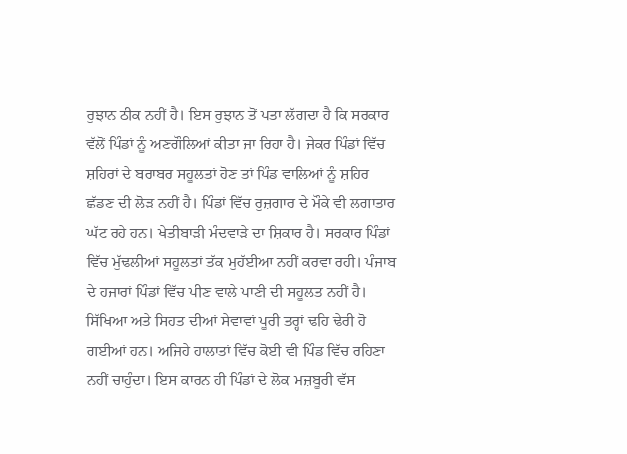ਰੁਝਾਨ ਠੀਕ ਨਹੀਂ ਹੈ। ਇਸ ਰੁਝਾਨ ਤੋਂ ਪਤਾ ਲੱਗਦਾ ਹੈ ਕਿ ਸਰਕਾਰ ਵੱਲੋਂ ਪਿੰਡਾਂ ਨੂੰ ਅਣਗੌਲਿਆਂ ਕੀਤਾ ਜਾ ਰਿਹਾ ਹੈ। ਜੇਕਰ ਪਿੰਡਾਂ ਵਿੱਚ ਸ਼ਹਿਰਾਂ ਦੇ ਬਰਾਬਰ ਸਹੂਲਤਾਂ ਹੋਣ ਤਾਂ ਪਿੰਡ ਵਾਲਿਆਂ ਨੂੰ ਸ਼ਹਿਰ ਛੱਡਣ ਦੀ ਲੋੜ ਨਹੀਂ ਹੈ। ਪਿੰਡਾਂ ਵਿੱਚ ਰੁਜ਼ਗਾਰ ਦੇ ਮੌਕੇ ਵੀ ਲਗਾਤਾਰ ਘੱਟ ਰਹੇ ਹਨ। ਖੇਤੀਬਾੜੀ ਮੰਦਵਾੜੇ ਦਾ ਸ਼ਿਕਾਰ ਹੈ। ਸਰਕਾਰ ਪਿੰਡਾਂ ਵਿੱਚ ਮੁੱਢਲੀਆਂ ਸਹੂਲਤਾਂ ਤੱਕ ਮੁਹੱਈਆ ਨਹੀਂ ਕਰਵਾ ਰਹੀ। ਪੰਜਾਬ ਦੇ ਹਜਾਰਾਂ ਪਿੰਡਾਂ ਵਿੱਚ ਪੀਣ ਵਾਲੇ ਪਾਣੀ ਦੀ ਸਹੂਲਤ ਨਹੀਂ ਹੈ। ਸਿੱਖਿਆ ਅਤੇ ਸਿਹਤ ਦੀਆਂ ਸੇਵਾਵਾਂ ਪੂਰੀ ਤਰ੍ਹਾਂ ਢਹਿ ਢੇਰੀ ਹੋ ਗਈਆਂ ਹਨ। ਅਜਿਹੇ ਹਾਲਾਤਾਂ ਵਿੱਚ ਕੋਈ ਵੀ ਪਿੰਡ ਵਿੱਚ ਰਹਿਣਾ ਨਹੀਂ ਚਾਹੁੰਦਾ। ਇਸ ਕਾਰਨ ਹੀ ਪਿੰਡਾਂ ਦੇ ਲੋਕ ਮਜ਼ਬੂਰੀ ਵੱਸ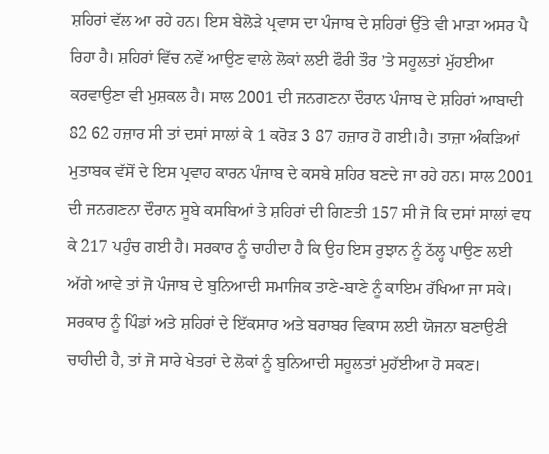ਸ਼ਹਿਰਾਂ ਵੱਲ ਆ ਰਹੇ ਹਨ। ਇਸ ਬੇਲੋੜੇ ਪ੍ਰਵਾਸ ਦਾ ਪੰਜਾਬ ਦੇ ਸ਼ਹਿਰਾਂ ਉੱਤੇ ਵੀ ਮਾੜਾ ਅਸਰ ਪੈ ਰਿਹਾ ਹੈ। ਸ਼ਹਿਰਾਂ ਵਿੱਚ ਨਵੇਂ ਆਉਣ ਵਾਲੇ ਲੋਕਾਂ ਲਈ ਫੌਰੀ ਤੌਰ ’ਤੇ ਸਹੂਲਤਾਂ ਮੁੱਹਈਆ ਕਰਵਾਉਣਾ ਵੀ ਮੁਸ਼ਕਲ ਹੈ। ਸਾਲ 2001 ਦੀ ਜਨਗਣਨਾ ਦੌਰਾਨ ਪੰਜਾਬ ਦੇ ਸ਼ਹਿਰਾਂ ਆਬਾਦੀ 82 62 ਹਜ਼ਾਰ ਸੀ ਤਾਂ ਦਸਾਂ ਸਾਲਾਂ ਕੇ 1 ਕਰੋੜ 3 87 ਹਜ਼ਾਰ ਹੋ ਗਈ।ਹੈ। ਤਾਜ਼ਾ ਅੰਕੜਿਆਂ ਮੁਤਾਬਕ ਵੱਸੋਂ ਦੇ ਇਸ ਪ੍ਰਵਾਹ ਕਾਰਨ ਪੰਜਾਬ ਦੇ ਕਸਬੇ ਸ਼ਹਿਰ ਬਣਦੇ ਜਾ ਰਹੇ ਹਨ। ਸਾਲ 2001 ਦੀ ਜਨਗਣਨਾ ਦੌਰਾਨ ਸੂਬੇ ਕਸਬਿਆਂ ਤੇ ਸ਼ਹਿਰਾਂ ਦੀ ਗਿਣਤੀ 157 ਸੀ ਜੋ ਕਿ ਦਸਾਂ ਸਾਲਾਂ ਵਧ ਕੇ 217 ਪਹੁੰਚ ਗਈ ਹੈ। ਸਰਕਾਰ ਨੂੰ ਚਾਹੀਦਾ ਹੈ ਕਿ ਉਹ ਇਸ ਰੁਝਾਨ ਨੂੰ ਠੱਲ੍ਹ ਪਾਉਣ ਲਈ ਅੱਗੇ ਆਵੇ ਤਾਂ ਜੋ ਪੰਜਾਬ ਦੇ ਬੁਨਿਆਦੀ ਸਮਾਜਿਕ ਤਾਣੇ-ਬਾਣੇ ਨੂੰ ਕਾਇਮ ਰੱਖਿਆ ਜਾ ਸਕੇ। ਸਰਕਾਰ ਨੂੰ ਪਿੰਡਾਂ ਅਤੇ ਸ਼ਹਿਰਾਂ ਦੇ ਇੱਕਸਾਰ ਅਤੇ ਬਰਾਬਰ ਵਿਕਾਸ ਲਈ ਯੋਜਨਾ ਬਣਾਉਣੀ ਚਾਹੀਦੀ ਹੈ, ਤਾਂ ਜੋ ਸਾਰੇ ਖੇਤਰਾਂ ਦੇ ਲੋਕਾਂ ਨੂੰ ਬੁਨਿਆਦੀ ਸਹੂਲਤਾਂ ਮੁਹੱਈਆ ਹੋ ਸਕਣ।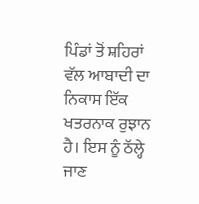ਪਿੰਡਾਂ ਤੋਂ ਸ਼ਹਿਰਾਂ ਵੱਲ ਆਬਾਦੀ ਦਾ ਨਿਕਾਸ ਇੱਕ ਖਤਰਨਾਕ ਰੁਝਾਨ ਹੈ। ਇਸ ਨੂੰ ਠੱਲ੍ਹੇ ਜਾਣ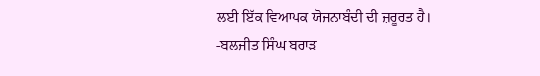ਲਈ ਇੱਕ ਵਿਆਪਕ ਯੋਜਨਾਬੰਦੀ ਦੀ ਜ਼ਰੂਰਤ ਹੈ।
-ਬਲਜੀਤ ਸਿੰਘ ਬਰਾੜ